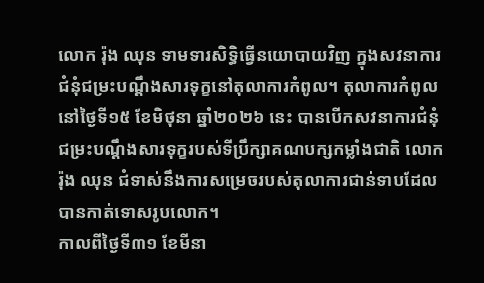លោក រ៉ុង ឈុន ទាមទារសិទ្ធិធ្វើនយោបាយវិញ ក្នុងសវនាការជំនុំជម្រះបណ្ដឹងសារទុក្ខនៅតុលាការកំពូល។ តុលាការកំពូល នៅថ្ងៃទី១៥ ខែមិថុនា ឆ្នាំ២០២៦ នេះ បានបើកសវនាការជំនុំជម្រះបណ្ដឹងសារទុក្ខរបស់ទីប្រឹក្សាគណបក្សកម្លាំងជាតិ លោក រ៉ុង ឈុន ជំទាស់នឹងការសម្រេចរបស់តុលាការជាន់ទាបដែលបានកាត់ទោសរូបលោក។
កាលពីថ្ងៃទី៣១ ខែមីនា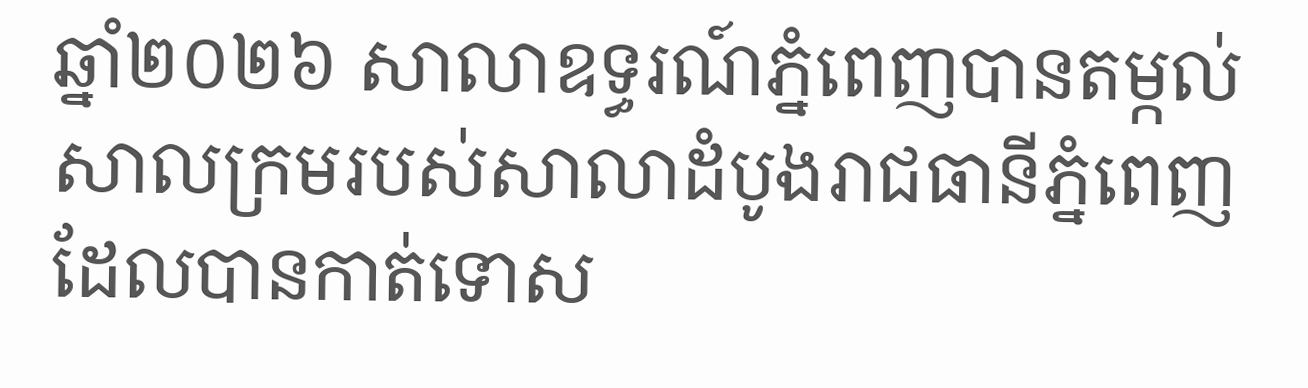ឆ្នាំ២០២៦ សាលាឧទ្ធរណ៍ភ្នំពេញបានតម្កល់សាលក្រមរបស់សាលាដំបូងរាជធានីភ្នំពេញ ដែលបានកាត់ទោស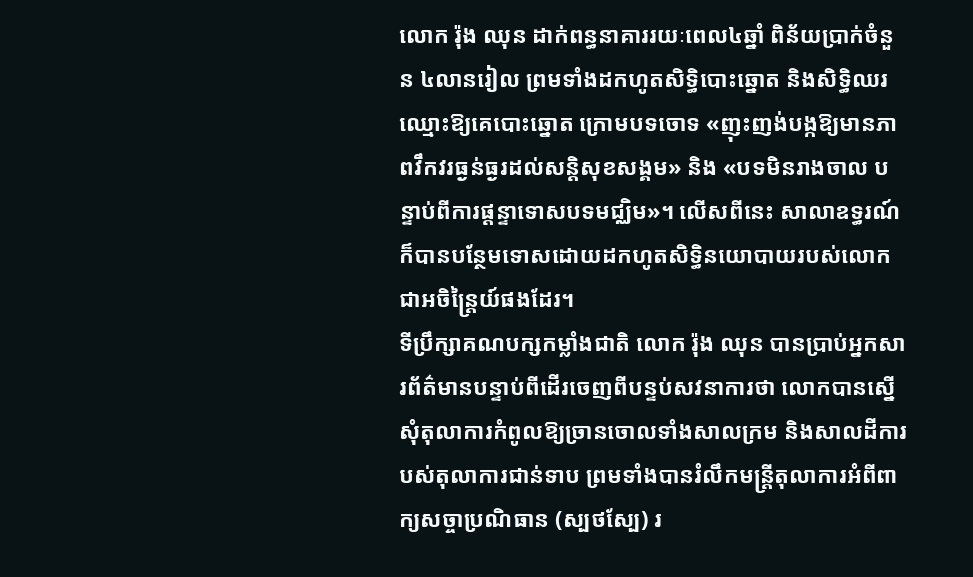លោក រ៉ុង ឈុន ដាក់ពន្ធនាគាររយៈពេល៤ឆ្នាំ ពិន័យប្រាក់ចំនួន ៤លានរៀល ព្រមទាំងដកហូតសិទ្ធិបោះឆ្នោត និងសិទ្ធិឈរឈ្មោះឱ្យគេបោះឆ្នោត ក្រោមបទចោទ «ញុះញង់បង្កឱ្យមានភាពវឹកវរធ្ងន់ធ្ងរដល់សន្តិសុខសង្គម» និង «បទមិនរាងចាល បន្ទាប់ពីការផ្ដន្ទាទោសបទមជ្ឈិម»។ លើសពីនេះ សាលាឧទ្ធរណ៍ក៏បានបន្ថែមទោសដោយដកហូតសិទ្ធិនយោបាយរបស់លោកជាអចិន្រ្តៃយ៍ផងដែរ។
ទីប្រឹក្សាគណបក្សកម្លាំងជាតិ លោក រ៉ុង ឈុន បានប្រាប់អ្នកសារព័ត៌មានបន្ទាប់ពីដើរចេញពីបន្ទប់សវនាការថា លោកបានស្នើសុំតុលាការកំពូលឱ្យច្រានចោលទាំងសាលក្រម និងសាលដីការបស់តុលាការជាន់ទាប ព្រមទាំងបានរំលឹកមន្ត្រីតុលាការអំពីពាក្យសច្ចាប្រណិធាន (ស្បថស្បែ) រ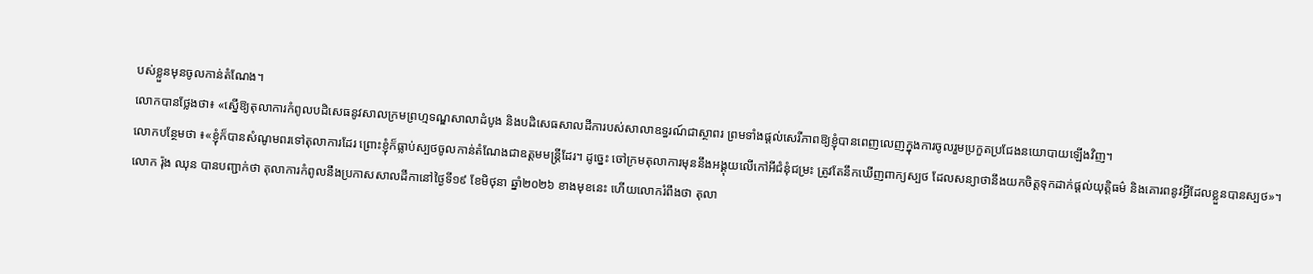បស់ខ្លួនមុនចូលកាន់តំណែង។
លោកបានថ្លែងថា៖ «ស្នើឱ្យតុលាការកំពូលបដិសេធនូវសាលក្រមព្រហ្មទណ្ឌសាលាដំបូង និងបដិសេធសាលដីការបស់សាលាឧទ្ធរណ៍ជាស្ថាពរ ព្រមទាំងផ្ដល់សេរីភាពឱ្យខ្ញុំបានពេញលេញក្នុងការចូលរួមប្រកួតប្រជែងនយោបាយឡើងវិញ។
លោកបន្ថែមថា ៖«ខ្ញុំក៏បានសំណូមពរទៅតុលាការដែរ ព្រោះខ្ញុំក៏ធ្លាប់ស្បថចូលកាន់តំណែងជាឧត្តមមន្ត្រីដែរ។ ដូច្នេះ ចៅក្រមតុលាការមុននឹងអង្គុយលើកៅអីជំនុំជម្រះ ត្រូវតែនឹកឃើញពាក្យស្បថ ដែលសន្យាថានឹងយកចិត្តទុកដាក់ផ្ដល់យុត្តិធម៌ និងគោរពនូវអ្វីដែលខ្លួនបានស្បថ»។
លោក រ៉ុង ឈុន បានបញ្ជាក់ថា តុលាការកំពូលនឹងប្រកាសសាលដីកានៅថ្ងៃទី១៩ ខែមិថុនា ឆ្នាំ២០២៦ ខាងមុខនេះ ហើយលោករំពឹងថា តុលា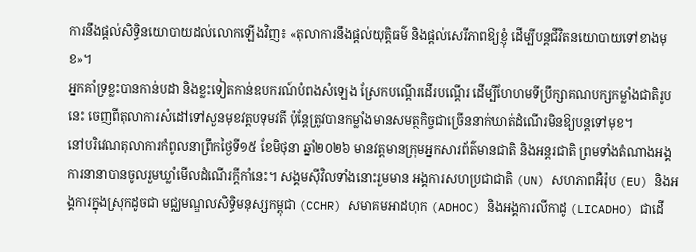ការនឹងផ្ដល់សិទ្ធិនយោបាយដល់លោកឡើងវិញ៖ «តុលាការនឹងផ្ដល់យុត្តិធម៌ និងផ្ដល់សេរីភាពឱ្យខ្ញុំ ដើម្បីបន្តជីវិតនយោបាយទៅខាងមុខ»។
អ្នកគាំទ្រខ្លះបានកាន់បដា និងខ្លះទៀតកាន់ឧបករណ៍បំពងសំឡេង ស្រែកបណ្ដើរដើរបណ្ដើរ ដើម្បីហែហមទីប្រឹក្សាគណបក្សកម្លាំងជាតិរូបនេះ ចេញពីតុលាការសំដៅទៅសួនមុខវត្តបទុមវតី ប៉ុន្តែត្រូវបានកម្លាំងមានសមត្ថកិច្ចជាច្រើននាក់ឃាត់ដំណើរមិនឱ្យបន្តទៅមុខ។
នៅបរិវេណតុលាការកំពូលនាព្រឹកថ្ងៃទី១៥ ខែមិថុនា ឆ្នាំ២០២៦ មានវត្តមានក្រុមអ្នកសារព័ត៌មានជាតិ និងអន្តរជាតិ ព្រមទាំងតំណាងអង្គការនានាបានចូលរួមឃ្លាំមើលដំណើរក្ដីកាំនេះ។ សង្គមស៊ីវិលទាំងនោះរួមមាន អង្គការសហប្រជាជាតិ (UN) សហភាពអឺរ៉ុប (EU) និងអង្គការក្នុងស្រុកដូចជា មជ្ឈមណ្ឌលសិទ្ធិមនុស្សកម្ពុជា (CCHR) សមាគមអាដហុក (ADHOC) និងអង្គការលីកាដូ (LICADHO) ជាដើ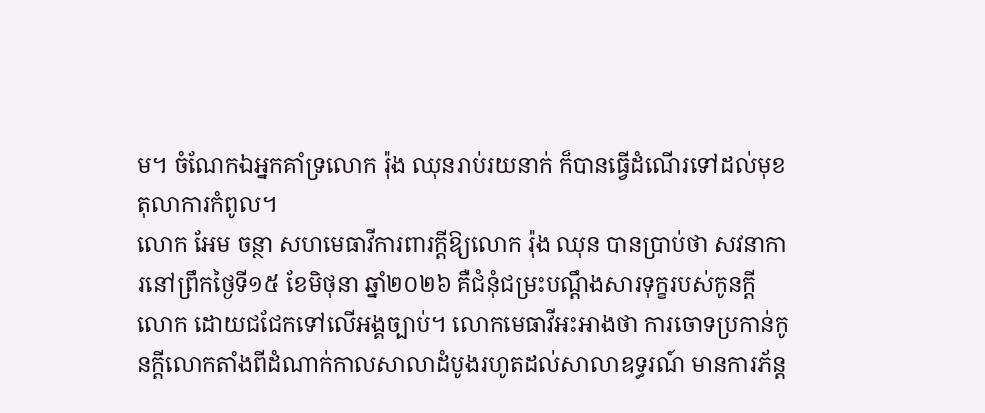ម។ ចំណែកឯអ្នកគាំទ្រលោក រ៉ុង ឈុនរាប់រយនាក់ ក៏បានធ្វើដំណើរទៅដល់មុខតុលាការកំពូល។
លោក អែម ចន្ថា សហមេធាវីការពារក្ដីឱ្យលោក រ៉ុង ឈុន បានប្រាប់ថា សវនាការនៅព្រឹកថ្ងៃទី១៥ ខែមិថុនា ឆ្នាំ២០២៦ គឺជំនុំជម្រះបណ្ដឹងសារទុក្ខរបស់កូនក្ដីលោក ដោយជជែកទៅលើអង្គច្បាប់។ លោកមេធាវីអះអាងថា ការចោទប្រកាន់កូនក្ដីលោកតាំងពីដំណាក់កាលសាលាដំបូងរហូតដល់សាលាឧទ្ធរណ៍ មានការភ័ន្ត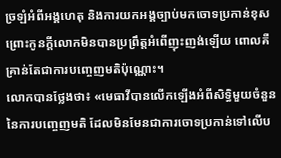ច្រឡំអំពីអង្គហេតុ និងការយកអង្គច្បាប់មកចោទប្រកាន់ខុស ព្រោះកូនក្ដីលោកមិនបានប្រព្រឹត្តអំពើញុះញង់ឡើយ ពោលគឺគ្រាន់តែជាការបញ្ចេញមតិប៉ុណ្ណោះ។
លោកបានថ្លែងថា៖ «មេធាវីបានលើកឡើងអំពីសិទ្ធិមួយចំនួននៃការបញ្ចេញមតិ ដែលមិនមែនជាការចោទប្រកាន់ទៅលើប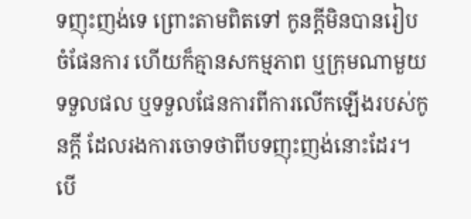ទញុះញង់ទេ ព្រោះតាមពិតទៅ កូនក្ដីមិនបានរៀបចំផែនការ ហើយក៏គ្មានសកម្មភាព ឬក្រុមណាមួយទទួលផល ឬទទួលផែនការពីការលើកឡើងរបស់កូនក្ដី ដែលរងការចោទថាពីបទញុះញង់នោះដែរ។ បើ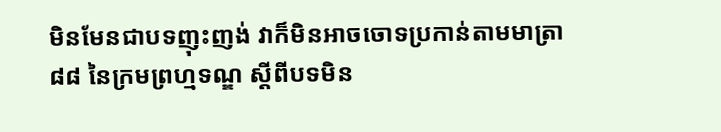មិនមែនជាបទញុះញង់ វាក៏មិនអាចចោទប្រកាន់តាមមាត្រា ៨៨ នៃក្រមព្រហ្មទណ្ឌ ស្តីពីបទមិន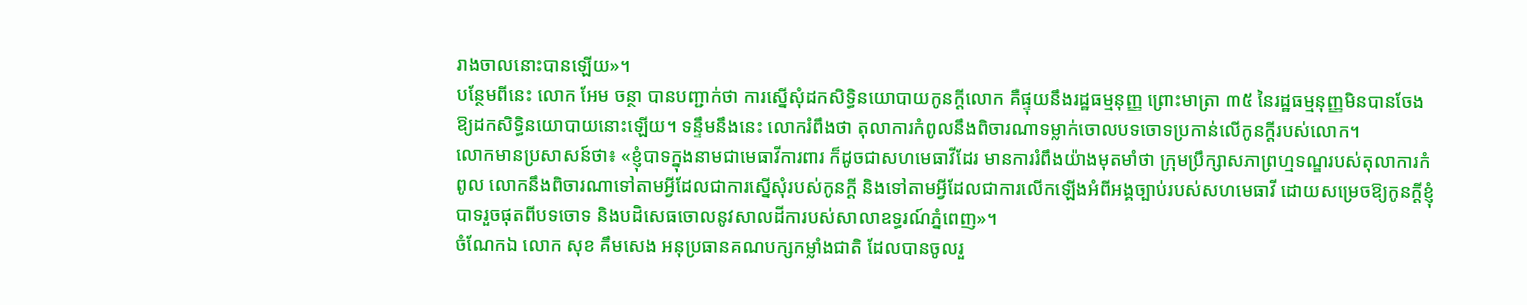រាងចាលនោះបានឡើយ»។
បន្ថែមពីនេះ លោក អែម ចន្ថា បានបញ្ជាក់ថា ការស្នើសុំដកសិទ្ធិនយោបាយកូនក្ដីលោក គឺផ្ទុយនឹងរដ្ឋធម្មនុញ្ញ ព្រោះមាត្រា ៣៥ នៃរដ្ឋធម្មនុញ្ញមិនបានចែងឱ្យដកសិទ្ធិនយោបាយនោះឡើយ។ ទន្ទឹមនឹងនេះ លោករំពឹងថា តុលាការកំពូលនឹងពិចារណាទម្លាក់ចោលបទចោទប្រកាន់លើកូនក្ដីរបស់លោក។
លោកមានប្រសាសន៍ថា៖ «ខ្ញុំបាទក្នុងនាមជាមេធាវីការពារ ក៏ដូចជាសហមេធាវីដែរ មានការរំពឹងយ៉ាងមុតមាំថា ក្រុមប្រឹក្សាសភាព្រហ្មទណ្ឌរបស់តុលាការកំពូល លោកនឹងពិចារណាទៅតាមអ្វីដែលជាការស្នើសុំរបស់កូនក្ដី និងទៅតាមអ្វីដែលជាការលើកឡើងអំពីអង្គច្បាប់របស់សហមេធាវី ដោយសម្រេចឱ្យកូនក្ដីខ្ញុំបាទរួចផុតពីបទចោទ និងបដិសេធចោលនូវសាលដីការបស់សាលាឧទ្ធរណ៍ភ្នំពេញ»។
ចំណែកឯ លោក សុខ គឹមសេង អនុប្រធានគណបក្សកម្លាំងជាតិ ដែលបានចូលរួ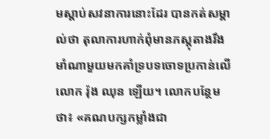មស្ដាប់សវនាការនោះដែរ បានកត់សម្គាល់ថា តុលាការហាក់ពុំមានភស្តុតាងរឹងមាំណាមួយមកគាំទ្របទចោទប្រកាន់លើលោក រ៉ុង ឈុន ឡើយ។ លោកបន្ថែមថា៖ «គណបក្សកម្លាំងជា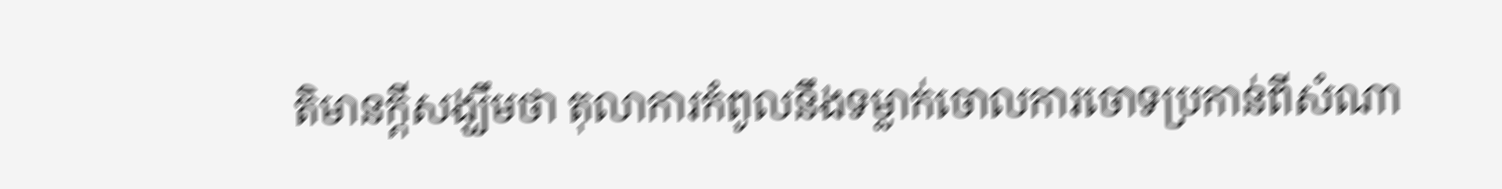តិមានក្ដីសង្ឃឹមថា តុលាការកំពូលនឹងទម្លាក់ចោលការចោទប្រកាន់ពីសំណា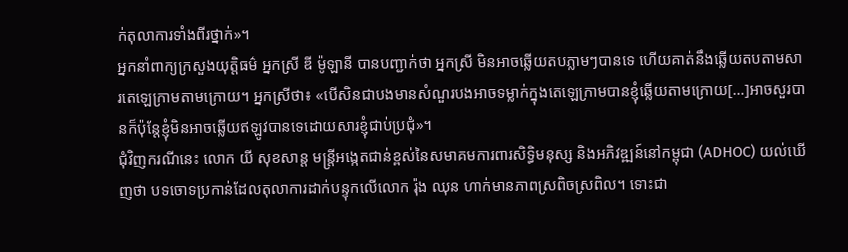ក់តុលាការទាំងពីរថ្នាក់»។
អ្នកនាំពាក្យក្រសួងយុត្តិធម៌ អ្នកស្រី ឌី ម៉ូឡានី បានបញ្ជាក់ថា អ្នកស្រី មិនអាចឆ្លើយតបភ្លាមៗបានទេ ហើយគាត់នឹងឆ្លើយតបតាមសារតេឡេក្រាមតាមក្រោយ។ អ្នកស្រីថា៖ «បើសិនជាបងមានសំណួរបងអាចទម្លាក់ក្នុងតេឡេក្រាមបានខ្ញុំឆ្លើយតាមក្រោយ[…]អាចសួរបានក៏ប៉ុន្តែខ្ញុំមិនអាចឆ្លើយឥឡូវបានទេដោយសារខ្ញុំជាប់ប្រជុំ»។
ជុំវិញករណីនេះ លោក យី សុខសាន្ត មន្ត្រីអង្កេតជាន់ខ្ពស់នៃសមាគមការពារសិទ្ធិមនុស្ស និងអភិវឌ្ឍន៍នៅកម្ពុជា (ADHOC) យល់ឃើញថា បទចោទប្រកាន់ដែលតុលាការដាក់បន្ទុកលើលោក រ៉ុង ឈុន ហាក់មានភាពស្រពិចស្រពិល។ ទោះជា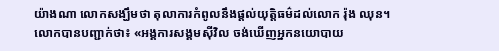យ៉ាងណា លោកសង្ឃឹមថា តុលាការកំពូលនឹងផ្ដល់យុត្តិធម៌ដល់លោក រ៉ុង ឈុន។
លោកបានបញ្ជាក់ថា៖ «អង្គការសង្គមស៊ីវិល ចង់ឃើញអ្នកនយោបាយ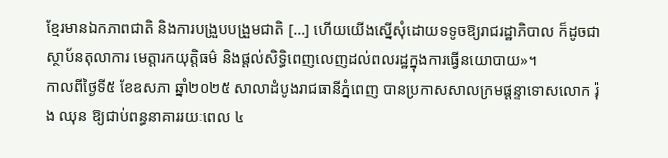ខ្មែរមានឯកភាពជាតិ និងការបង្រួបបង្រួមជាតិ […] ហើយយើងស្នើសុំដោយទទូចឱ្យរាជរដ្ឋាភិបាល ក៏ដូចជាស្ថាប័នតុលាការ មេត្តារកយុត្តិធម៌ និងផ្ដល់សិទ្ធិពេញលេញដល់ពលរដ្ឋក្នុងការធ្វើនយោបាយ»។
កាលពីថ្ងៃទី៥ ខែឧសភា ឆ្នាំ២០២៥ សាលាដំបូងរាជធានីភ្នំពេញ បានប្រកាសសាលក្រមផ្ដន្ទាទោសលោក រ៉ុង ឈុន ឱ្យជាប់ពន្ធនាគាររយៈពេល ៤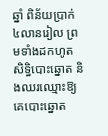ឆ្នាំ ពិន័យប្រាក់ ៤លានរៀល ព្រមទាំងដកហូតសិទ្ធិបោះឆ្នោត និងឈរឈ្មោះឱ្យគេបោះឆ្នោត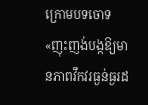ក្រោមបទចោទ «ញុះញង់បង្កឱ្យមានភាពវឹកវរធ្ងន់ធ្ងរដ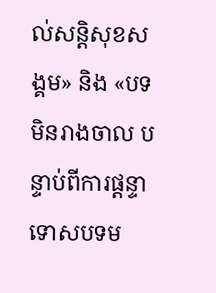ល់សន្តិសុខសង្គម» និង «បទមិនរាងចាល បន្ទាប់ពីការផ្ដន្ទាទោសបទម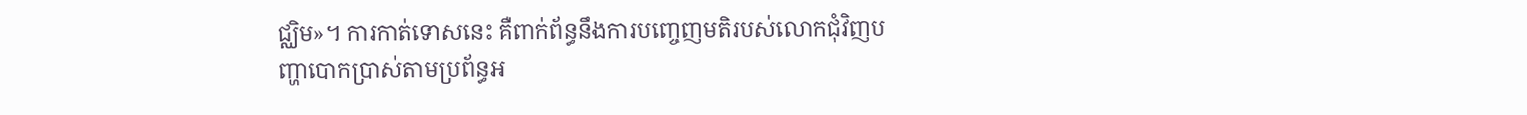ជ្ឈិម»។ ការកាត់ទោសនេះ គឺពាក់ព័ន្ធនឹងការបញ្ចេញមតិរបស់លោកជុំវិញបញ្ហាបោកប្រាស់តាមប្រព័ន្ធអ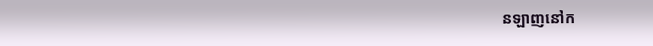នឡាញនៅក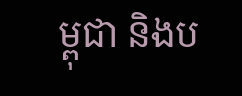ម្ពុជា និងប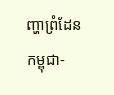ញ្ហាព្រំដែនកម្ពុជា-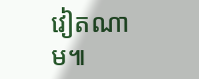វៀតណាម៕